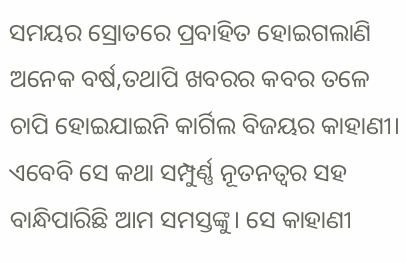ସମୟର ସ୍ରୋତରେ ପ୍ରବାହିତ ହୋଇଗଲାଣି ଅନେକ ବର୍ଷ,ତଥାପି ଖବରର କବର ତଳେ ଚାପି ହୋଇଯାଇନି କାର୍ଗିଲ ବିଜୟର କାହାଣୀ। ଏବେବି ସେ କଥା ସମ୍ପୁର୍ଣ୍ଣ ନୂତନତ୍ୱର ସହ ବାନ୍ଧିପାରିଛି ଆମ ସମସ୍ତଙ୍କୁ। ସେ କାହାଣୀ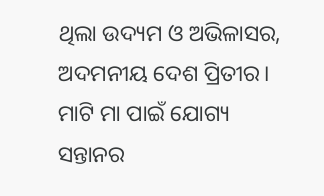ଥିଲା ଉଦ୍ୟମ ଓ ଅଭିଳାସର, ଅଦମନୀୟ ଦେଶ ପ୍ରିତୀର। ମାଟି ମା ପାଇଁ ଯୋଗ୍ୟ ସନ୍ତାନର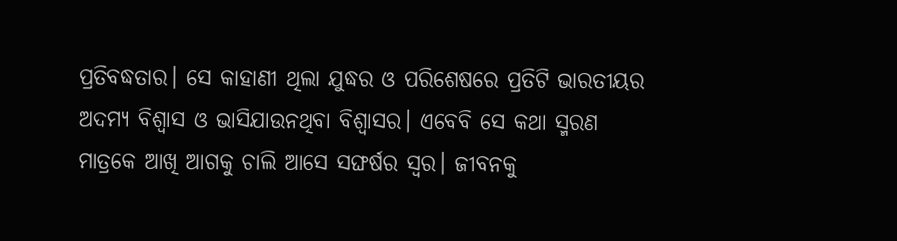ପ୍ରତିବଦ୍ଧତାର। ସେ କାହାଣୀ ଥିଲା ଯୁଦ୍ଧର ଓ ପରିଶେଷରେ ପ୍ରତିଟି ଭାରତୀୟର ଅଦମ୍ୟ ବିଶ୍ୱାସ ଓ ଭାସିଯାଉନଥିବା ବିଶ୍ୱାସର। ଏବେବି ସେ କଥା ସ୍ମରଣ ମାତ୍ରକେ ଆଖି ଆଗକୁ ଚାଲି ଆସେ ସଙ୍ଘର୍ଷର ସ୍ୱର। ଜୀବନକୁ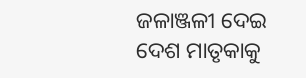ଜଳାଞ୍ଜଳୀ ଦେଇ ଦେଶ ମାତୃକାକୁ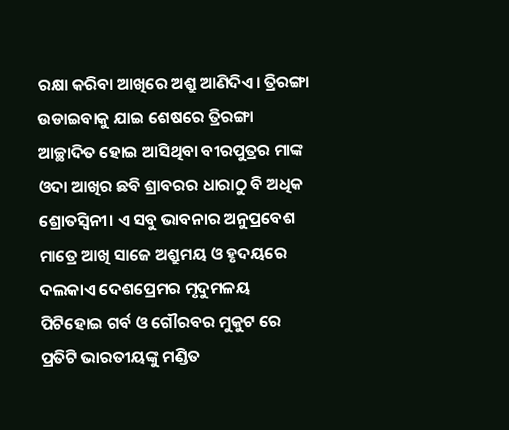ରକ୍ଷା କରିବା ଆଖିରେ ଅଶ୍ରୁ ଆଣିଦିଏ। ତ୍ରିରଙ୍ଗା ଉଡାଇବାକୁ ଯାଇ ଶେଷରେ ତ୍ରିରଙ୍ଗା ଆଚ୍ଛାଦିତ ହୋଇ ଆସିଥିବା ବୀରପୁତ୍ରର ମାଙ୍କ ଓଦା ଆଖିର ଛବି ଶ୍ରାବରର ଧାରାଠୁ ବି ଅଧିକ ଶ୍ରୋତସ୍ୱିନୀ। ଏ ସବୁ ଭାବନାର ଅନୁପ୍ରବେଶ ମାତ୍ରେ ଆଖି ସାଜେ ଅଶ୍ରୁମୟ ଓ ହୃଦୟରେ ଦଲକାଏ ଦେଶପ୍ରେମର ମୃଦୁମଳୟ ପିଟିହୋଇ ଗର୍ବ ଓ ଗୌରବର ମୁକୁଟ ରେ ପ୍ରତିଟି ଭାରତୀୟଙ୍କୁ ମଣ୍ଡିତ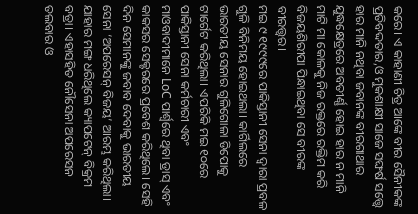କରେ। ଏ କାହାଣୀ ଚିତ୍ର ଆଙ୍କେ ବୀର ସୈନୀକଙ୍କ ପ୍ରତିବଦ୍ଦତାର,ଓ ମୁକଶାକ୍ଷୀ ସାଜେ ସଙ୍ଘର୍ଷ ସତ୍ତ୍ୱେ ହାର ମାନି ନଥିବା ଜବାନଙ୍କ ବୀରଗାଥାର ଯୁଦ୍ଧକ୍ଷେତ୍ରରେ ଅବତୀର୍ଣ୍ଣ ହୋଇ ହାର ନ ମାନି ମାଟି ମା କୋଳକୁ ନିଜ ରକ୍ତରେ ରକ୍ତିମ କରି ବିଜୟଶିରୀପା ପିନ୍ଧାଇଥିବା ସେ ବୀରଙ୍କ ବୀରତ୍ତ୍ୱର।
ମଇ ୯ ୧୯୯୯ରେ ପାକିସ୍ତାନୀ ସେନା ଦ୍ୱାରା ପ୍ରବଳ ଗୁଳି ବିନିମୟ ହୋଇଥଲା। କାର୍ଗିଲରେ ଭାରତୀୟ ସେନାର ଗୁଳିଗୋଳା ଡିପୋକୁ ଟାର୍ଗେଟ କରିଥିଲା। ଏପରିକି ମଇ ୧୦ରେ ପାକିସ୍ତାନୀ ସେନା କର୍ମଚାରୀ ଏବଂ ମାଓବାଦୀମାନେ LoC ପାର୍ଶ୍ୱରେ ଥିବା ଡ୍ରାସ୍ ଏବଂ କାକସର ସେକ୍ଟରରେ ପ୍ରବେଶ କରିଥିଲେ। ସେହି ଦିନ ସେମାନଙ୍କୁ ଜବାବ ଦେବାକୁ ଭାରତୀୟ ସେନା ‘ଅପରେସନ୍ ବିଜୟ’ ଆରମ୍ଭ କରିଥିଲା। ଯାହାର ମଙ୍ଗ ଧରିଥିଲେ କ୍ୟାପଟେନ୍ ବିକ୍ରମ ବତ୍ରା। ଏହାସହିତ ନୌସେନା ଅପରେସନ ତଲବାର ଓ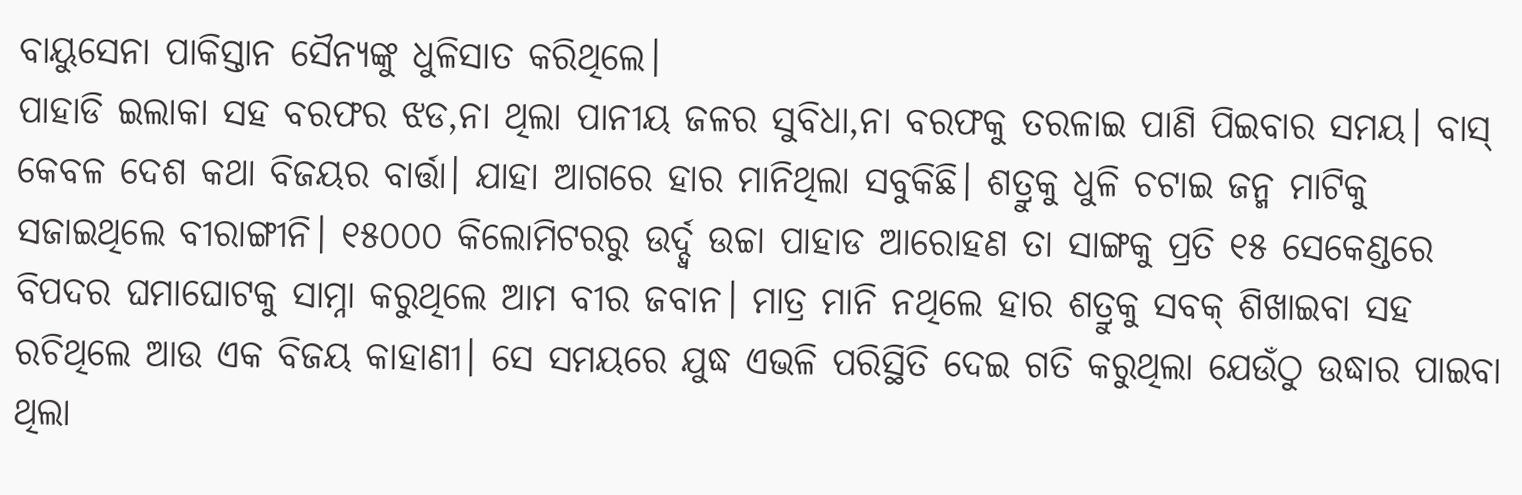ବାୟୁସେନା ପାକିସ୍ତାନ ସୈନ୍ୟଙ୍କୁ ଧୁଳିସାତ କରିଥିଲେ।
ପାହାଡି ଇଲାକା ସହ ବରଫର ଝଡ,ନା ଥିଲା ପାନୀୟ ଜଳର ସୁବିଧା,ନା ବରଫକୁ ତରଳାଇ ପାଣି ପିଇବାର ସମୟ। ବାସ୍ କେବଳ ଦେଶ କଥା ବିଜୟର ବାର୍ତ୍ତା। ଯାହା ଆଗରେ ହାର ମାନିଥିଲା ସବୁକିଛି। ଶତ୍ରୁକୁ ଧୁଳି ଚଟାଇ ଜନ୍ମ ମାଟିକୁ ସଜାଇଥିଲେ ବୀରାଙ୍ଗୀନି। ୧୫୦୦୦ କିଲୋମିଟରରୁ ଉର୍ଦ୍ଦ୍ୱ ଉଚ୍ଚା ପାହାଡ ଆରୋହଣ ତା ସାଙ୍ଗକୁ ପ୍ରତି ୧୫ ସେକେଣ୍ଡରେ ବିପଦର ଘମାଘୋଟକୁ ସାମ୍ନା କରୁଥିଲେ ଆମ ବୀର ଜବାନ। ମାତ୍ର ମାନି ନଥିଲେ ହାର ଶତ୍ରୁକୁ ସବକ୍ ଶିଖାଇବା ସହ ରଚିଥିଲେ ଆଉ ଏକ ବିଜୟ କାହାଣୀ। ସେ ସମୟରେ ଯୁଦ୍ଧ ଏଭଳି ପରିସ୍ଥିତି ଦେଇ ଗତି କରୁଥିଲା ଯେଉଁଠୁ ଉଦ୍ଧାର ପାଇବା ଥିଲା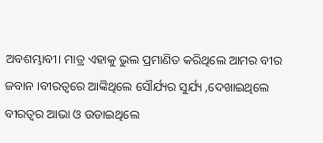ଅବଶମ୍ଭାବୀ। ମାତ୍ର ଏହାକୁ ଭୁଲ ପ୍ରମାଣିତ କରିଥିଲେ ଆମର ବୀର ଜବାନ ।ବୀରତ୍ୱରେ ଆଙ୍କିଥିଲେ ସୌର୍ଯ୍ୟର ସୁର୍ଯ୍ୟ ,ଦେଖାଇଥିଲେ ବୀରତ୍ୱର ଆଭା ଓ ଉଡାଇଥିଲେ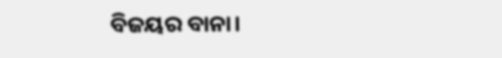ବିଜୟର ବାନା।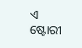ଏ ଷ୍ଟୋରୀ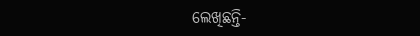ଲେଖିଛନ୍ତି-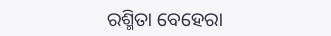ରଶ୍ମିତା ବେହେରା